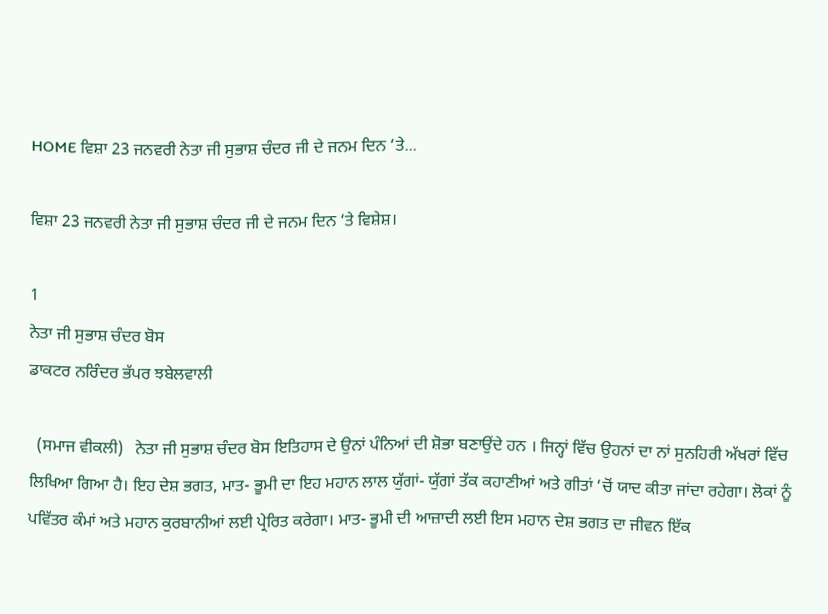HOME ਵਿਸ਼ਾ 23 ਜਨਵਰੀ ਨੇਤਾ ਜੀ ਸੁਭਾਸ਼ ਚੰਦਰ ਜੀ ਦੇ ਜਨਮ ਦਿਨ ‘ਤੇ...

ਵਿਸ਼ਾ 23 ਜਨਵਰੀ ਨੇਤਾ ਜੀ ਸੁਭਾਸ਼ ਚੰਦਰ ਜੀ ਦੇ ਜਨਮ ਦਿਨ ‘ਤੇ ਵਿਸ਼ੇਸ਼।

1
ਨੇਤਾ ਜੀ ਸੁਭਾਸ਼ ਚੰਦਰ ਬੋਸ
ਡਾਕਟਰ ਨਰਿੰਦਰ ਭੱਪਰ ਝਬੇਲਵਾਲੀ

  (ਸਮਾਜ ਵੀਕਲੀ)   ਨੇਤਾ ਜੀ ਸੁਭਾਸ਼ ਚੰਦਰ ਬੋਸ ਇਤਿਹਾਸ ਦੇ ਉਨਾਂ ਪੰਨਿਆਂ ਦੀ ਸ਼ੋਭਾ ਬਣਾਉਂਦੇ ਹਨ । ਜਿਨ੍ਹਾਂ ਵਿੱਚ ਉਹਨਾਂ ਦਾ ਨਾਂ ਸੁਨਹਿਰੀ ਅੱਖਰਾਂ ਵਿੱਚ ਲਿਖਿਆ ਗਿਆ ਹੈ। ਇਹ ਦੇਸ਼ ਭਗਤ, ਮਾਤ- ਭੂਮੀ ਦਾ ਇਹ ਮਹਾਨ ਲਾਲ ਯੁੱਗਾਂ- ਯੁੱਗਾਂ ਤੱਕ ਕਹਾਣੀਆਂ ਅਤੇ ਗੀਤਾਂ ‘ਚੋਂ ਯਾਦ ਕੀਤਾ ਜਾਂਦਾ ਰਹੇਗਾ। ਲੋਕਾਂ ਨੂੰ ਪਵਿੱਤਰ ਕੰਮਾਂ ਅਤੇ ਮਹਾਨ ਕੁਰਬਾਨੀਆਂ ਲਈ ਪ੍ਰੇਰਿਤ ਕਰੇਗਾ। ਮਾਤ- ਭੂਮੀ ਦੀ ਆਜ਼ਾਦੀ ਲਈ ਇਸ ਮਹਾਨ ਦੇਸ਼ ਭਗਤ ਦਾ ਜੀਵਨ ਇੱਕ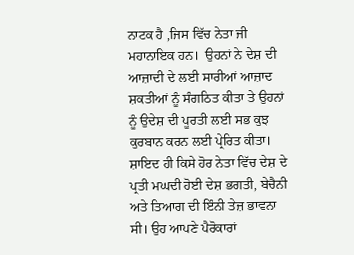ਨਾਟਕ ਹੈ ,ਜਿਸ ਵਿੱਚ ਨੇਤਾ ਜੀ ਮਹਾਨਾਇਕ ਹਨ।  ਉਹਨਾਂ ਨੇ ਦੇਸ਼ ਦੀ ਆਜ਼ਾਦੀ ਦੇ ਲਈ ਸਾਰੀਆਂ ਆਜ਼ਾਦ ਸ਼ਕਤੀਆਂ ਨੂੰ ਸੰਗਠਿਤ ਕੀਤਾ ਤੇ ਉਹਨਾਂ ਨੂੰ ਉਦੇਸ਼ ਦੀ ਪੂਰਤੀ ਲਈ ਸਭ ਕੁਝ ਕੁਰਬਾਨ ਕਰਨ ਲਈ ਪ੍ਰੇਰਿਤ ਕੀਤਾ। ਸ਼ਾਇਦ ਹੀ ਕਿਸੇ ਹੋਰ ਨੇਤਾ ਵਿੱਚ ਦੇਸ਼ ਦੇ ਪ੍ਰਤੀ ਮਘਦੀ ਹੋਈ ਦੇਸ਼ ਭਗਤੀ, ਬੇਚੈਨੀ ਅਤੇ ਤਿਆਗ ਦੀ ਇੰਨੀ ਤੇਜ਼ ਭਾਵਨਾ ਸੀ। ਉਹ ਆਪਣੇ ਪੈਰੋਕਾਰਾਂ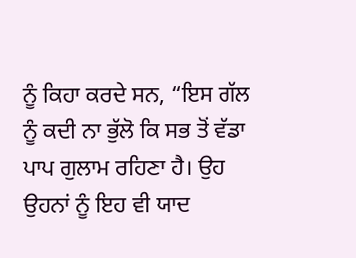ਨੂੰ ਕਿਹਾ ਕਰਦੇ ਸਨ, “ਇਸ ਗੱਲ ਨੂੰ ਕਦੀ ਨਾ ਭੁੱਲੋ ਕਿ ਸਭ ਤੋਂ ਵੱਡਾ ਪਾਪ ਗੁਲਾਮ ਰਹਿਣਾ ਹੈ। ਉਹ ਉਹਨਾਂ ਨੂੰ ਇਹ ਵੀ ਯਾਦ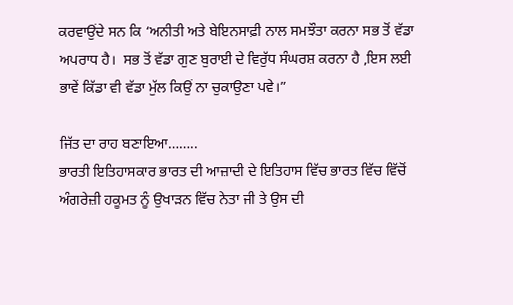ਕਰਵਾਉਂਦੇ ਸਨ ਕਿ ‘ਅਨੀਤੀ ਅਤੇ ਬੇਇਨਸਾਫ਼ੀ ਨਾਲ ਸਮਝੌਤਾ ਕਰਨਾ ਸਭ ਤੋਂ ਵੱਡਾ ਅਪਰਾਧ ਹੈ।  ਸਭ ਤੋਂ ਵੱਡਾ ਗੁਣ ਬੁਰਾਈ ਦੇ ਵਿਰੁੱਧ ਸੰਘਰਸ਼ ਕਰਨਾ ਹੈ ,ਇਸ ਲਈ ਭਾਵੇਂ ਕਿੱਡਾ ਵੀ ਵੱਡਾ ਮੁੱਲ ਕਿਉਂ ਨਾ ਚੁਕਾਉਣਾ ਪਵੇ।”

ਜਿੱਤ ਦਾ ਰਾਹ ਬਣਾਇਆ……..
ਭਾਰਤੀ ਇਤਿਹਾਸਕਾਰ ਭਾਰਤ ਦੀ ਆਜ਼ਾਦੀ ਦੇ ਇਤਿਹਾਸ ਵਿੱਚ ਭਾਰਤ ਵਿੱਚ ਵਿੱਚੋਂ ਅੰਗਰੇਜ਼ੀ ਹਕੂਮਤ ਨੂੰ ਉਖਾੜਨ ਵਿੱਚ ਨੇਤਾ ਜੀ ਤੇ ਉਸ ਦੀ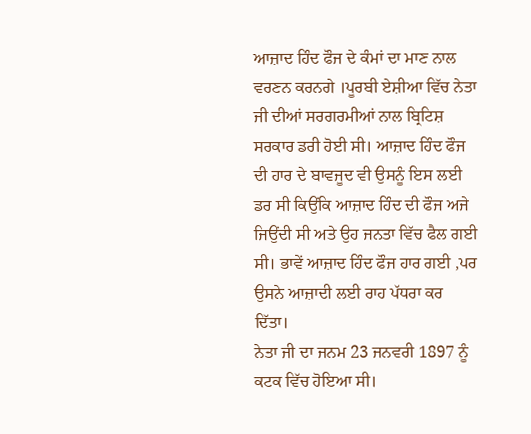ਆਜ਼ਾਦ ਹਿੰਦ ਫੌਜ ਦੇ ਕੰਮਾਂ ਦਾ ਮਾਣ ਨਾਲ ਵਰਣਨ ਕਰਨਗੇ ।ਪੂਰਬੀ ਏਸ਼ੀਆ ਵਿੱਚ ਨੇਤਾ ਜੀ ਦੀਆਂ ਸਰਗਰਮੀਆਂ ਨਾਲ ਬ੍ਰਿਟਿਸ਼ ਸਰਕਾਰ ਡਰੀ ਹੋਈ ਸੀ। ਆਜ਼ਾਦ ਹਿੰਦ ਫੌਜ ਦੀ ਹਾਰ ਦੇ ਬਾਵਜੂਦ ਵੀ ਉਸਨੂੰ ਇਸ ਲਈ ਡਰ ਸੀ ਕਿਉਂਕਿ ਆਜ਼ਾਦ ਹਿੰਦ ਦੀ ਫੌਜ ਅਜੇ ਜਿਉਂਦੀ ਸੀ ਅਤੇ ਉਹ ਜਨਤਾ ਵਿੱਚ ਫੈਲ ਗਈ ਸੀ। ਭਾਵੇਂ ਆਜ਼ਾਦ ਹਿੰਦ ਫੌਜ ਹਾਰ ਗਈ ,ਪਰ ਉਸਨੇ ਆਜ਼ਾਦੀ ਲਈ ਰਾਹ ਪੱਧਰਾ ਕਰ ਦਿੱਤਾ।
ਨੇਤਾ ਜੀ ਦਾ ਜਨਮ 23 ਜਨਵਰੀ 1897 ਨੂੰ ਕਟਕ ਵਿੱਚ ਹੋਇਆ ਸੀ।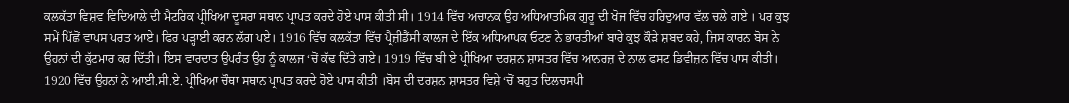ਕਲਕੱਤਾ ਵਿਸ਼ਵ ਵਿਦਿਆਲੇ ਦੀ ਮੈਟਰਿਕ ਪ੍ਰੀਖਿਆ ਦੂਸਰਾ ਸਥਾਨ ਪ੍ਰਾਪਤ ਕਰਦੇ ਹੋਏ ਪਾਸ ਕੀਤੀ ਸੀ। 1914 ਵਿੱਚ ਅਚਾਨਕ ਉਹ ਅਧਿਆਤਮਿਕ ਗੁਰੂ ਦੀ ਖੋਜ ਵਿੱਚ ਹਰਿਦੁਆਰ ਵੱਲ ਚਲੇ ਗਏ । ਪਰ ਕੁਝ ਸਮੇਂ ਪਿੱਛੋਂ ਵਾਪਸ ਪਰਤ ਆਏ। ਫਿਰ ਪੜ੍ਹਾਈ ਕਰਨ ਲੱਗ ਪਏ। 1916 ਵਿੱਚ ਕਲਕੱਤਾ ਵਿੱਚ ਪ੍ਰੈਜ਼ੀਡੈਂਸੀ ਕਾਲਜ ਦੇ ਇੱਕ ਅਧਿਆਪਕ ਓਟਣ ਨੇ ਭਾਰਤੀਆਂ ਬਾਰੇ ਕੁਝ ਕੌੜੇ ਸ਼ਬਦ ਕਹੇ, ਜਿਸ ਕਾਰਨ ਬੋਸ ਨੇ ਉਹਨਾਂ ਦੀ ਕੁੱਟਮਾਰ ਕਰ ਦਿੱਤੀ। ਇਸ ਵਾਰਦਾਤ ਉਪਰੰਤ ਉਹ ਨੂੰ ਕਾਲਜ ‘ਚੋਂ ਕੱਢ ਦਿੱਤੇ ਗਏ। 1919 ਵਿੱਚ ਬੀ ਏ ਪ੍ਰੀਖਿਆ ਦਰਸ਼ਨ ਸ਼ਾਸਤਰ ਵਿੱਚ ਆਨਰਜ਼ ਦੇ ਨਾਲ ਫਸਟ ਡਿਵੀਜ਼ਨ ਵਿੱਚ ਪਾਸ ਕੀਤੀ। 1920 ਵਿੱਚ ਉਹਨਾਂ ਨੇ ਆਈ.ਸੀ.ਏ. ਪ੍ਰੀਖਿਆ ਚੌਥਾ ਸਥਾਨ ਪ੍ਰਾਪਤ ਕਰਦੇ ਹੋਏ ਪਾਸ ਕੀਤੀ ।ਬੋਸ ਦੀ ਦਰਸ਼ਨ ਸ਼ਾਸਤਰ ਵਿਸ਼ੇ ‘ਚੋਂ ਬਹੁਤ ਦਿਲਚਸਪੀ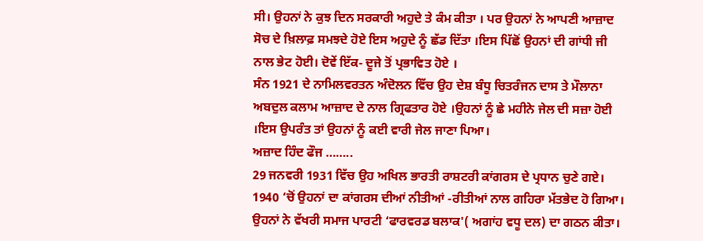ਸੀ। ਉਹਨਾਂ ਨੇ ਕੁਝ ਦਿਨ ਸਰਕਾਰੀ ਅਹੁਦੇ ਤੇ ਕੰਮ ਕੀਤਾ । ਪਰ ਉਹਨਾਂ ਨੇ ਆਪਣੀ ਆਜ਼ਾਦ ਸੋਚ ਦੇ ਖ਼ਿਲਾਫ਼ ਸਮਝਦੇ ਹੋਏ ਇਸ ਅਹੁਦੇ ਨੂੰ ਛੱਡ ਦਿੱਤਾ ।ਇਸ ਪਿੱਛੋਂ ਉਹਨਾਂ ਦੀ ਗਾਂਧੀ ਜੀ ਨਾਲ ਭੇਟ ਹੋਈ। ਦੋਵੇਂ ਇੱਕ- ਦੂਜੇ ਤੋਂ ਪ੍ਰਭਾਵਿਤ ਹੋਏ ।
ਸੰਨ 1921 ਦੇ ਨਾਮਿਲਵਰਤਨ ਅੰਦੋਲਨ ਵਿੱਚ ਉਹ ਦੇਸ਼ ਬੰਧੂ ਚਿਤਰੰਜਨ ਦਾਸ ਤੇ ਮੌਲਾਨਾ ਅਬਦੁਲ ਕਲਾਮ ਆਜ਼ਾਦ ਦੇ ਨਾਲ ਗ੍ਰਿਫਤਾਰ ਹੋਏ ।ਉਹਨਾਂ ਨੂੰ ਛੇ ਮਹੀਨੇ ਜੇਲ ਦੀ ਸਜ਼ਾ ਹੋਈ ।ਇਸ ਉਪਰੰਤ ਤਾਂ ਉਹਨਾਂ ਨੂੰ ਕਈ ਵਾਰੀ ਜੇਲ ਜਾਣਾ ਪਿਆ।
ਅਜ਼ਾਦ ਹਿੰਦ ਫੌਜ ……..
29 ਜਨਵਰੀ 1931 ਵਿੱਚ ਉਹ ਅਖਿਲ ਭਾਰਤੀ ਰਾਸ਼ਟਰੀ ਕਾਂਗਰਸ ਦੇ ਪ੍ਰਧਾਨ ਚੁਣੇ ਗਏ। 1940 ‘ਚੋਂ ਉਹਨਾਂ ਦਾ ਕਾਂਗਰਸ ਦੀਆਂ ਨੀਤੀਆਂ -ਰੀਤੀਆਂ ਨਾਲ ਗਹਿਰਾ ਮੱਤਭੇਦ ਹੋ ਗਿਆ। ਉਹਨਾਂ ਨੇ ਵੱਖਰੀ ਸਮਾਜ ਪਾਰਟੀ ‘ਫਾਰਵਰਡ ਬਲਾਕ'( ਅਗਾਂਹ ਵਧੂ ਦਲ) ਦਾ ਗਠਨ ਕੀਤਾ।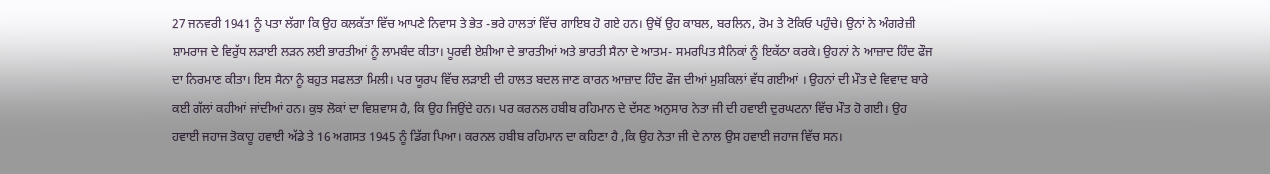27 ਜਨਵਰੀ 1941 ਨੂੰ ਪਤਾ ਲੱਗਾ ਕਿ ਉਹ ਕਲਕੱਤਾ ਵਿੱਚ ਆਪਣੇ ਨਿਵਾਸ ਤੇ ਭੇਤ -ਭਰੇ ਹਾਲਤਾਂ ਵਿੱਚ ਗਾਇਬ ਹੋ ਗਏ ਹਨ। ਉਥੋਂ ਉਹ ਕਾਬਲ, ਬਰਲਿਨ, ਰੋਮ ਤੇ ਟੋਕਿਓ ਪਹੁੰਚੇ। ਉਨਾਂ ਨੇ ਅੰਗਰੇਜ਼ੀ ਸ਼ਾਮਰਾਜ ਦੇ ਵਿਰੁੱਧ ਲੜਾਈ ਲੜਨ ਲਈ ਭਾਰਤੀਆਂ ਨੂੰ ਲਾਮਬੰਦ ਕੀਤਾ। ਪੂਰਵੀ ਏਸ਼ੀਆ ਦੇ ਭਾਰਤੀਆਂ ਅਤੇ ਭਾਰਤੀ ਸੈਨਾ ਦੇ ਆਤਮ- ਸਮਰਪਿਤ ਸੈਨਿਕਾਂ ਨੂੰ ਇਕੱਠਾ ਕਰਕੇ। ਉਹਨਾਂ ਨੇ ਆਜ਼ਾਦ ਹਿੰਦ ਫੌਜ ਦਾ ਨਿਰਮਾਣ ਕੀਤਾ। ਇਸ ਸੈਨਾ ਨੂੰ ਬਹੁਤ ਸਫਲਤਾ ਮਿਲੀ। ਪਰ ਯੂਰਪ ਵਿੱਚ ਲੜਾਈ ਦੀ ਹਾਲਤ ਬਦਲ ਜਾਣ ਕਾਰਨ ਆਜ਼ਾਦ ਹਿੰਦ ਫੌਜ ਦੀਆਂ ਮੁਸ਼ਕਿਲਾਂ ਵੱਧ ਗਈਆਂ । ਉਹਨਾਂ ਦੀ ਮੌਤ ਦੇ ਵਿਵਾਦ ਬਾਰੇ ਕਈ ਗੱਲਾਂ ਕਹੀਆਂ ਜਾਂਦੀਆਂ ਹਨ। ਕੁਝ ਲੋਕਾਂ ਦਾ ਵਿਸ਼ਵਾਸ ਹੈ, ਕਿ ਉਹ ਜਿਉਂਦੇ ਹਨ। ਪਰ ਕਰਨਲ ਹਬੀਬ ਰਹਿਮਾਨ ਦੇ ਦੱਸਣ ਅਨੁਸਾਰ ਨੇਤਾ ਜੀ ਦੀ ਹਵਾਈ ਦੁਰਘਟਨਾ ਵਿੱਚ ਮੌਤ ਹੋ ਗਈ। ਉਹ ਹਵਾਈ ਜਹਾਜ ਤੋਕਾਹੂ ਹਵਾਈ ਅੱਡੇ ਤੇ 16 ਅਗਸਤ 1945 ਨੂੰ ਡਿੱਗ ਪਿਆ। ਕਰਨਲ ਹਬੀਬ ਰਹਿਮਾਨ ਦਾ ਕਹਿਣਾ ਹੈ ,ਕਿ ਉਹ ਨੇਤਾ ਜੀ ਦੇ ਨਾਲ ਉਸ ਹਵਾਈ ਜਹਾਜ ਵਿੱਚ ਸਨ।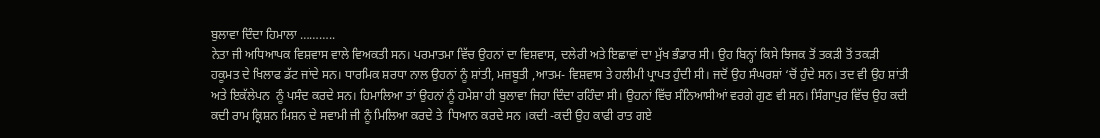ਬੁਲਾਵਾ ਦਿੰਦਾ ਹਿਮਾਲਾ ………..
ਨੇਤਾ ਜੀ ਅਧਿਆਪਕ ਵਿਸ਼ਵਾਸ ਵਾਲੇ ਵਿਅਕਤੀ ਸਨ। ਪਰਮਾਤਮਾ ਵਿੱਚ ਉਹਨਾਂ ਦਾ ਵਿਸ਼ਵਾਸ, ਦਲੇਰੀ ਅਤੇ ਇਛਾਵਾਂ ਦਾ ਮੁੱਖ ਭੰਡਾਰ ਸੀ। ਉਹ ਬਿਨ੍ਹਾਂ ਕਿਸੇ ਝਿਜਕ ਤੋਂ ਤਕੜੀ ਤੋਂ ਤਕੜੀ ਹਕੂਮਤ ਦੇ ਖਿਲਾਫ ਡੱਟ ਜਾਂਦੇ ਸਨ। ਧਾਰਮਿਕ ਸ਼ਰਧਾ ਨਾਲ ਉਹਨਾਂ ਨੂੰ ਸ਼ਾਂਤੀ, ਮਜ਼ਬੂਤੀ ,ਆਤਮ- ਵਿਸ਼ਵਾਸ ਤੇ ਹਲੀਮੀ ਪ੍ਰਾਪਤ ਹੁੰਦੀ ਸੀ। ਜਦੋਂ ਉਹ ਸੰਘਰਸ਼ਾਂ ‘ਚੋਂ ਹੁੰਦੇ ਸਨ। ਤਦ ਵੀ ਉਹ ਸ਼ਾਂਤੀ ਅਤੇ ਇਕੱਲੇਪਨ  ਨੂੰ ਪਸੰਦ ਕਰਦੇ ਸਨ। ਹਿਮਾਲਿਆ ਤਾਂ ਉਹਨਾਂ ਨੂੰ ਹਮੇਸ਼ਾ ਹੀ ਬੁਲਾਵਾ ਜਿਹਾ ਦਿੰਦਾ ਰਹਿੰਦਾ ਸੀ। ਉਹਨਾਂ ਵਿੱਚ ਸੰਨਿਆਸੀਆਂ ਵਰਗੇ ਗੁਣ ਵੀ ਸਨ। ਸਿੰਗਾਪੁਰ ਵਿੱਚ ਉਹ ਕਦੀ ਕਦੀ ਰਾਮ ਕ੍ਰਿਸ਼ਨ ਮਿਸ਼ਨ ਦੇ ਸਵਾਮੀ ਜੀ ਨੂੰ ਮਿਲਿਆ ਕਰਦੇ ਤੇ  ਧਿਆਨ ਕਰਦੇ ਸਨ ।ਕਦੀ -ਕਦੀ ਉਹ ਕਾਫੀ ਰਾਤ ਗਏ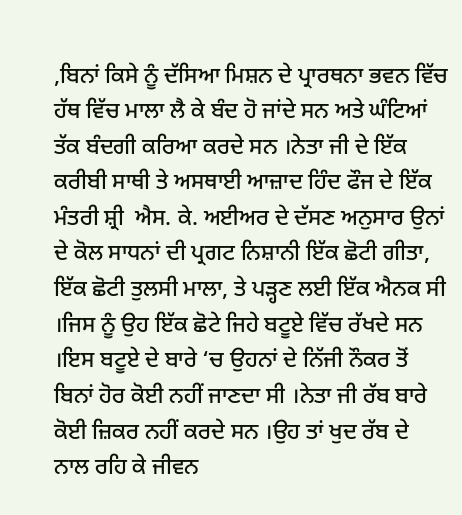,ਬਿਨਾਂ ਕਿਸੇ ਨੂੰ ਦੱਸਿਆ ਮਿਸ਼ਨ ਦੇ ਪ੍ਰਾਰਥਨਾ ਭਵਨ ਵਿੱਚ ਹੱਥ ਵਿੱਚ ਮਾਲਾ ਲੈ ਕੇ ਬੰਦ ਹੋ ਜਾਂਦੇ ਸਨ ਅਤੇ ਘੰਟਿਆਂ ਤੱਕ ਬੰਦਗੀ ਕਰਿਆ ਕਰਦੇ ਸਨ ।ਨੇਤਾ ਜੀ ਦੇ ਇੱਕ ਕਰੀਬੀ ਸਾਥੀ ਤੇ ਅਸਥਾਈ ਆਜ਼ਾਦ ਹਿੰਦ ਫੌਜ ਦੇ ਇੱਕ ਮੰਤਰੀ ਸ਼੍ਰੀ  ਐਸ. ਕੇ. ਅਈਅਰ ਦੇ ਦੱਸਣ ਅਨੁਸਾਰ ਉਨਾਂ ਦੇ ਕੋਲ ਸਾਧਨਾਂ ਦੀ ਪ੍ਰਗਟ ਨਿਸ਼ਾਨੀ ਇੱਕ ਛੋਟੀ ਗੀਤਾ, ਇੱਕ ਛੋਟੀ ਤੁਲਸੀ ਮਾਲਾ, ਤੇ ਪੜ੍ਹਣ ਲਈ ਇੱਕ ਐਨਕ ਸੀ ।ਜਿਸ ਨੂੰ ਉਹ ਇੱਕ ਛੋਟੇ ਜਿਹੇ ਬਟੂਏ ਵਿੱਚ ਰੱਖਦੇ ਸਨ ।ਇਸ ਬਟੂਏ ਦੇ ਬਾਰੇ ‘ਚ ਉਹਨਾਂ ਦੇ ਨਿੱਜੀ ਨੌਕਰ ਤੋਂ ਬਿਨਾਂ ਹੋਰ ਕੋਈ ਨਹੀਂ ਜਾਣਦਾ ਸੀ ।ਨੇਤਾ ਜੀ ਰੱਬ ਬਾਰੇ ਕੋਈ ਜ਼ਿਕਰ ਨਹੀਂ ਕਰਦੇ ਸਨ ।ਉਹ ਤਾਂ ਖੁਦ ਰੱਬ ਦੇ ਨਾਲ ਰਹਿ ਕੇ ਜੀਵਨ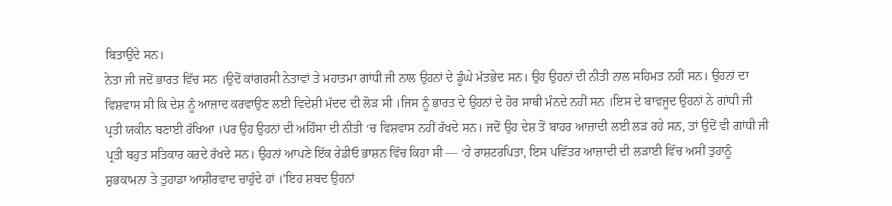ਬਿਤਾਉਂਦੇ ਸਨ।
ਨੇਤਾ ਜੀ ਜਦੋਂ ਭਾਰਤ ਵਿੱਚ ਸਨ ।ਉਦੋਂ ਕਾਂਗਰਸੀ ਨੇਤਾਵਾਂ ਤੇ ਮਹਾਤਮਾ ਗਾਂਧੀ ਜੀ ਨਾਲ ਉਹਨਾਂ ਦੇ ਡੂੰਘੇ ਮੱਤਭੇਦ ਸਨ। ਉਹ ਉਹਨਾਂ ਦੀ ਨੀਤੀ ਨਾਲ ਸਹਿਮਤ ਨਹੀਂ ਸਨ। ਉਹਨਾਂ ਦਾ ਵਿਸ਼ਵਾਸ ਸੀ ਕਿ ਦੇਸ਼ ਨੂੰ ਆਜ਼ਾਦ ਕਰਵਾਉਣ ਲਈ ਵਿਦੇਸ਼ੀ ਮੱਦਦ ਦੀ ਲੋੜ ਸੀ ।ਜਿਸ ਨੂੰ ਭਾਰਤ ਦੇ ਉਹਨਾਂ ਦੇ ਹੋਰ ਸਾਥੀ ਮੰਨਦੇ ਨਹੀਂ ਸਨ ।ਇਸ ਦੇ ਬਾਵਜੂਦ ਉਹਨਾਂ ਨੇ ਗਾਂਧੀ ਜੀ ਪ੍ਰਤੀ ਯਕੀਨ ਬਣਾਈ ਰੱਖਿਆ ।ਪਰ ਉਹ ਉਹਨਾਂ ਦੀ ਅਹਿੰਸਾ ਦੀ ਨੀਤੀ ‘ਚ ਵਿਸ਼ਵਾਸ ਨਹੀਂ ਰੱਖਦੇ ਸਨ। ਜਦੋਂ ਉਹ ਦੇਸ਼ ਤੋਂ ਬਾਹਰ ਆਜ਼ਾਦੀ ਲਈ ਲੜ ਰਹੇ ਸਨ, ਤਾਂ ਉਦੋਂ ਵੀ ਗਾਂਧੀ ਜੀ ਪ੍ਰਤੀ ਬਹੁਤ ਸਤਿਕਾਰ ਕਰਦੇ ਰੱਖਦੇ ਸਨ। ਉਹਨਾਂ ਆਪਣੇ ਇੱਕ ਰੇਡੀਓ ਭਾਸ਼ਨ ਵਿੱਚ ਕਿਹਾ ਸੀ — ‘ਹੇ ਰਾਸ਼ਟਰਪਿਤਾ, ਇਸ ਪਵਿੱਤਰ ਆਜ਼ਾਦੀ ਦੀ ਲੜਾਈ ਵਿੱਚ ਅਸੀਂ ਤੁਹਾਨੂੰ ਸ਼ੁਭਕਾਮਨਾ ਤੇ ਤੁਹਾਡਾ ਆਸ਼ੀਰਵਾਦ ਚਾਹੁੰਦੇ ਹਾਂ ।’ਇਹ ਸ਼ਬਦ ਉਹਨਾਂ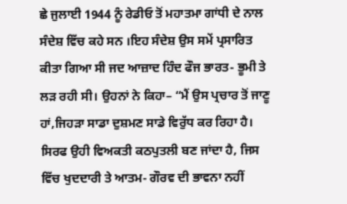ਛੇ ਜੁਲਾਈ 1944 ਨੂੰ ਰੇਡੀਓ ਤੋਂ ਮਹਾਤਮਾ ਗਾਂਧੀ ਦੇ ਨਾਲ ਸੰਦੇਸ਼ ਵਿੱਚ ਕਹੇ ਸਨ ।ਇਹ ਸੰਦੇਸ਼ ਉਸ ਸਮੇਂ ਪ੍ਰਸਾਰਿਤ ਕੀਤਾ ਗਿਆ ਸੀ ਜਦ ਆਜ਼ਾਦ ਹਿੰਦ ਫੌਜ ਭਾਰਤ- ਭੂਮੀ ਤੇ ਲੜ ਰਹੀ ਸੀ। ਉਹਨਾਂ ਨੇ ਕਿਹਾ– “ਮੈਂ ਉਸ ਪ੍ਰਚਾਰ ਤੋਂ ਜਾਣੂ ਹਾਂ,ਜਿਹੜਾ ਸਾਡਾ ਦੁਸ਼ਮਣ ਸਾਡੇ ਵਿਰੁੱਧ ਕਰ ਰਿਹਾ ਹੈ। ਸਿਰਫ ਉਹੀ ਵਿਅਕਤੀ ਕਠਪੁਤਲੀ ਬਣ ਜਾਂਦਾ ਹੈ, ਜਿਸ ਵਿੱਚ ਖੁਦਦਾਰੀ ਤੇ ਆਤਮ- ਗੌਰਵ ਦੀ ਭਾਵਨਾ ਨਹੀਂ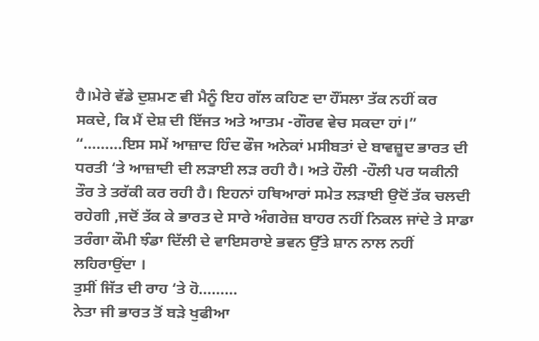ਹੈ।ਮੇਰੇ ਵੱਡੇ ਦੁਸ਼ਮਣ ਵੀ ਮੈਨੂੰ ਇਹ ਗੱਲ ਕਹਿਣ ਦਾ ਹੌਂਸਲਾ ਤੱਕ ਨਹੀਂ ਕਰ ਸਕਦੇ, ਕਿ ਮੈਂ ਦੇਸ਼ ਦੀ ਇੱਜਤ ਅਤੇ ਆਤਮ -ਗੌਰਵ ਵੇਚ ਸਕਦਾ ਹਾਂ।”
“………ਇਸ ਸਮੇਂ ਆਜ਼ਾਦ ਹਿੰਦ ਫੌਜ ਅਨੇਕਾਂ ਮਸੀਬਤਾਂ ਦੇ ਬਾਵਜ਼ੂਦ ਭਾਰਤ ਦੀ ਧਰਤੀ ‘ਤੇ ਆਜ਼ਾਦੀ ਦੀ ਲੜਾਈ ਲੜ ਰਹੀ ਹੈ। ਅਤੇ ਹੌਲੀ -ਹੌਲੀ ਪਰ ਯਕੀਨੀ ਤੌਰ ਤੇ ਤਰੱਕੀ ਕਰ ਰਹੀ ਹੈ। ਇਹਨਾਂ ਹਥਿਆਰਾਂ ਸਮੇਤ ਲੜਾਈ ਉਦੋਂ ਤੱਕ ਚਲਦੀ ਰਹੇਗੀ ,ਜਦੋਂ ਤੱਕ ਕੇ ਭਾਰਤ ਦੇ ਸਾਰੇ ਅੰਗਰੇਜ਼ ਬਾਹਰ ਨਹੀਂ ਨਿਕਲ ਜਾਂਦੇ ਤੇ ਸਾਡਾ ਤਰੰਗਾ ਕੌਮੀ ਝੰਡਾ ਦਿੱਲੀ ਦੇ ਵਾਇਸਰਾਏ ਭਵਨ ਉੱਤੇ ਸ਼ਾਨ ਨਾਲ ਨਹੀਂ ਲਹਿਰਾਉਂਦਾ ।
ਤੁਸੀਂ ਜਿੱਤ ਦੀ ਰਾਹ ‘ਤੇ ਹੋ………
ਨੇਤਾ ਜੀ ਭਾਰਤ ਤੋਂ ਬੜੇ ਖੁਫੀਆ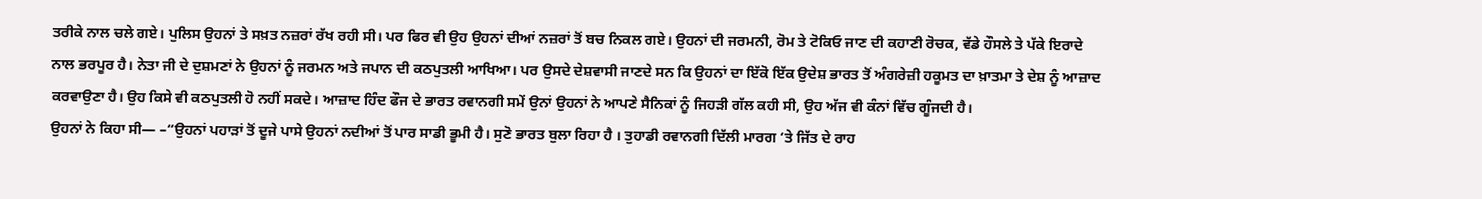ਤਰੀਕੇ ਨਾਲ ਚਲੇ ਗਏ। ਪੁਲਿਸ ਉਹਨਾਂ ਤੇ ਸਖ਼ਤ ਨਜ਼ਰਾਂ ਰੱਖ ਰਹੀ ਸੀ। ਪਰ ਫਿਰ ਵੀ ਉਹ ਉਹਨਾਂ ਦੀਆਂ ਨਜ਼ਰਾਂ ਤੋਂ ਬਚ ਨਿਕਲ ਗਏ। ਉਹਨਾਂ ਦੀ ਜਰਮਨੀ, ਰੋਮ ਤੇ ਟੋਕਿਓ ਜਾਣ ਦੀ ਕਹਾਣੀ ਰੋਚਕ, ਵੱਡੇ ਹੌਸਲੇ ਤੇ ਪੱਕੇ ਇਰਾਦੇ ਨਾਲ ਭਰਪੂਰ ਹੈ। ਨੇਤਾ ਜੀ ਦੇ ਦੁਸ਼ਮਣਾਂ ਨੇ ਉਹਨਾਂ ਨੂੰ ਜਰਮਨ ਅਤੇ ਜਪਾਨ ਦੀ ਕਠਪੁਤਲੀ ਆਖਿਆ। ਪਰ ਉਸਦੇ ਦੇਸ਼ਵਾਸੀ ਜਾਣਦੇ ਸਨ ਕਿ ਉਹਨਾਂ ਦਾ ਇੱਕੋ ਇੱਕ ਉਦੇਸ਼ ਭਾਰਤ ਤੋਂ ਅੰਗਰੇਜ਼ੀ ਹਕੂਮਤ ਦਾ ਖ਼ਾਤਮਾ ਤੇ ਦੇਸ਼ ਨੂੰ ਆਜ਼ਾਦ ਕਰਵਾਉਣਾ ਹੈ। ਉਹ ਕਿਸੇ ਵੀ ਕਠਪੁਤਲੀ ਹੋ ਨਹੀਂ ਸਕਦੇ। ਆਜ਼ਾਦ ਹਿੰਦ ਫੌਜ ਦੇ ਭਾਰਤ ਰਵਾਨਗੀ ਸਮੇਂ ਉਨਾਂ ਉਹਨਾਂ ਨੇ ਆਪਣੇ ਸੈਨਿਕਾਂ ਨੂੰ ਜਿਹੜੀ ਗੱਲ ਕਹੀ ਸੀ, ਉਹ ਅੱਜ ਵੀ ਕੰਨਾਂ ਵਿੱਚ ਗੂੰਜਦੀ ਹੈ।
ਉਹਨਾਂ ਨੇ ਕਿਹਾ ਸੀ— –“ਉਹਨਾਂ ਪਹਾੜਾਂ ਤੋਂ ਦੂਜੇ ਪਾਸੇ ਉਹਨਾਂ ਨਦੀਆਂ ਤੋਂ ਪਾਰ ਸਾਡੀ ਭੂਮੀ ਹੈ। ਸੁਣੋ ਭਾਰਤ ਬੁਲਾ ਰਿਹਾ ਹੈ । ਤੁਹਾਡੀ ਰਵਾਨਗੀ ਦਿੱਲੀ ਮਾਰਗ ‘ਤੇ ਜਿੱਤ ਦੇ ਰਾਹ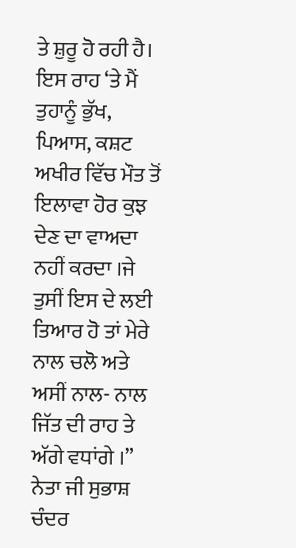ਤੇ ਸ਼ੁਰੂ ਹੋ ਰਹੀ ਹੈ। ਇਸ ਰਾਹ ‘ਤੇ ਮੈਂ ਤੁਹਾਨੂੰ ਭੁੱਖ, ਪਿਆਸ, ਕਸ਼ਟ ਅਖੀਰ ਵਿੱਚ ਮੌਤ ਤੋਂ ਇਲਾਵਾ ਹੋਰ ਕੁਝ ਦੇਣ ਦਾ ਵਾਅਦਾ ਨਹੀਂ ਕਰਦਾ ।ਜੇ ਤੁਸੀਂ ਇਸ ਦੇ ਲਈ ਤਿਆਰ ਹੋ ਤਾਂ ਮੇਰੇ ਨਾਲ ਚਲੋ ਅਤੇ ਅਸੀਂ ਨਾਲ- ਨਾਲ ਜਿੱਤ ਦੀ ਰਾਹ ਤੇ ਅੱਗੇ ਵਧਾਂਗੇ ।”  ਨੇਤਾ ਜੀ ਸੁਭਾਸ਼ ਚੰਦਰ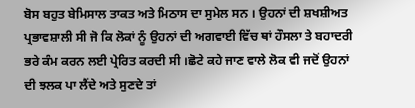ਬੋਸ ਬਹੁਤ ਬੇਮਿਸਾਲ ਤਾਕਤ ਅਤੇ ਮਿਠਾਸ ਦਾ ਸੁਮੇਲ ਸਨ । ਉਹਨਾਂ ਦੀ ਸ਼ਖਸ਼ੀਅਤ ਪ੍ਰਭਾਵਸ਼ਾਲੀ ਸੀ ਜੋ ਕਿ ਲੋਕਾਂ ਨੂੰ ਉਹਨਾਂ ਦੀ ਅਗਵਾਈ ਵਿੱਚ ਥਾਂ ਹੌਸਲਾ ਤੇ ਬਹਾਦਰੀ ਭਰੇ ਕੰਮ ਕਰਨ ਲਈ ਪ੍ਰੇਰਿਤ ਕਰਦੀ ਸੀ ।ਛੋਟੇ ਕਹੇ ਜਾਣ ਵਾਲੇ ਲੋਕ ਵੀ ਜਦੋਂ ਉਹਨਾਂ ਦੀ ਝਲਕ ਪਾ ਲੈਂਦੇ ਅਤੇ ਸੁਣਦੇ ਤਾਂ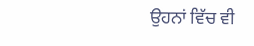ਉਹਨਾਂ ਵਿੱਚ ਵੀ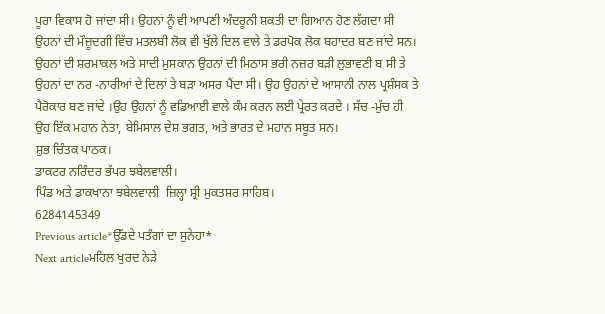ਪੂਰਾ ਵਿਕਾਸ ਹੋ ਜਾਂਦਾ ਸੀ। ਉਹਨਾਂ ਨੂੰ ਵੀ ਆਪਣੀ ਅੰਦਰੂਨੀ ਸ਼ਕਤੀ ਦਾ ਗਿਆਨ ਹੋਣ ਲੱਗਦਾ ਸੀ ਉਹਨਾਂ ਦੀ ਮੌਜ਼ੂਦਗੀ ਵਿੱਚ ਮਤਲਬੀ ਲੋਕ ਵੀ ਖੁੱਲੇ ਦਿਲ ਵਾਲੇ ਤੇ ਡਰਪੋਕ ਲੋਕ ਬਹਾਦਰ ਬਣ ਜਾਂਦੇ ਸਨ। ਉਹਨਾਂ ਦੀ ਸ਼ਰਮਾਕਲ ਅਤੇ ਸਾਦੀ ਮੁਸਕਾਨ ਉਹਨਾਂ ਦੀ ਮਿਠਾਸ ਭਰੀ ਨਜ਼ਰ ਬੜੀ ਲੁਭਾਵਣੀ ਬ ਸੀ ਤੇ ਉਹਨਾਂ ਦਾ ਨਰ -ਨਾਰੀਆਂ ਦੇ ਦਿਲਾਂ ਤੇ ਬੜਾ ਅਸਰ ਪੈਂਦਾ ਸੀ। ਉਹ ਉਹਨਾਂ ਦੇ ਆਸਾਨੀ ਨਾਲ ਪ੍ਰਸ਼ੰਸਕ ਤੇ ਪੈਰੋਕਾਰ ਬਣ ਜਾਂਦੇ ।ਉਹ ਉਹਨਾਂ ਨੂੰ ਵਡਿਆਈ ਵਾਲੇ ਕੰਮ ਕਰਨ ਲਈ ਪ੍ਰੇਰਤ ਕਰਦੇ । ਸੱਚ -ਮੁੱਚ ਹੀ ਉਹ ਇੱਕ ਮਹਾਨ ਨੇਤਾ, ਬੇਮਿਸਾਲ ਦੇਸ਼ ਭਗਤ, ਅਤੇ ਭਾਰਤ ਦੇ ਮਹਾਨ ਸਬੂਤ ਸਨ।
ਸ਼ੁਭ ਚਿੰਤਕ ਪਾਠਕ।
ਡਾਕਟਰ ਨਰਿੰਦਰ ਭੱਪਰ ਝਬੇਲਵਾਲੀ।
ਪਿੰਡ ਅਤੇ ਡਾਕਖਾਨਾ ਝਬੇਲਵਾਲੀ  ਜ਼ਿਲ੍ਹਾ ਸ਼੍ਰੀ ਮੁਕਤਸਰ ਸਾਹਿਬ।
6284145349
Previous article*ਉੱਡਦੇ ਪਤੰਗਾਂ ਦਾ ਸੁਨੇਹਾ*
Next articleਮਹਿਲ ਖੁਰਦ ਨੇੜੇ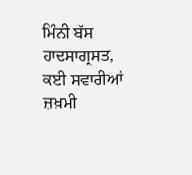ਮਿੰਨੀ ਬੱਸ ਹਾਦਸਾਗ੍ਰਸਤ, ਕਈ ਸਵਾਰੀਆਂ ਜ਼ਖ਼ਮੀ